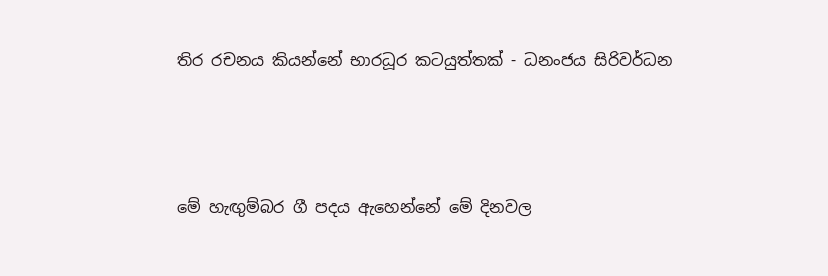තිර රචනය කියන්නේ භාරධූර කටයුත්තක් - ධනංජය සිරිවර්ධන




මේ හැඟුම්බර ගී පදය ඇහෙන්නේ මේ දිනවල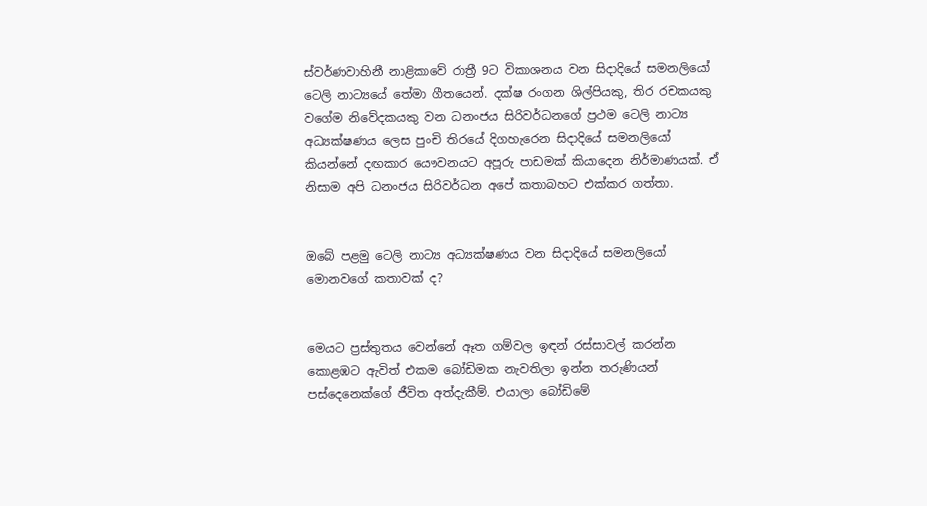ස්වර්ණවාහිනී නාළිකාවේ රාත්‍රී 9ට විකාශනය වන සිදාදියේ සමනලියෝ ටෙලි නාට්‍යයේ තේමා ගීතයෙන්. දක්ෂ රංගන ශිල්පියකු, තිර රචකයකු වගේම නිවේදකයකු වන ධනංජය සිරිවර්ධනගේ ප්‍රථම ටෙලි නාට්‍ය අධ්‍යක්ෂණය ලෙස පුංචි තිරයේ දිගහැරෙන සිදාදියේ සමනලියෝ කියන්නේ දඟකාර යෞවනයට අපූරු පාඩමක් කියාදෙන නිර්මාණයක්. ඒ නිසාම අපි ධනංජය සිරිවර්ධන අපේ කතාබහට එක්කර ගත්තා.


ඔබේ පළමු ටෙලි නාට්‍ය අධ්‍යක්ෂණය වන සිදාදියේ සමනලියෝ මොනවගේ කතාවක් ද?


මෙයට ප්‍රස්තුතය වෙන්නේ ඈත ගම්වල ඉඳන් රස්සාවල් කරන්න කොළඹට ඇවිත් එකම බෝඩිමක නැවතිලා ඉන්න තරුණියන් පස්දෙනෙක්ගේ ජීවිත අත්දැකීම්. එයාලා බෝඩිමේ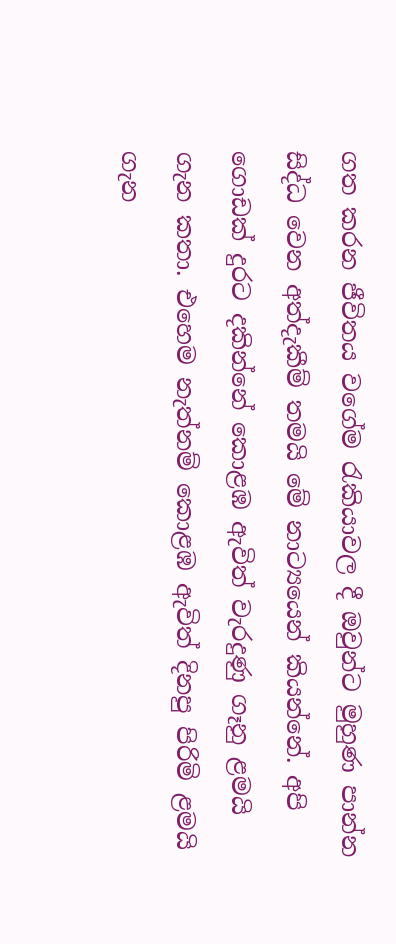ගත කරන ජීවිතය වගේම රැකියාවල දී ඔවුන්ට මුහුණ පාන්න සිද්ධ වෙන අත්දැකීම් තමයි මේ නාට්‍යයෙන් කියන්නේ. අපි ගොඩක් දුරට දකින්නේ කොළඹ ඇවිත් වැරදුණු ගෑනු ළමයි ගැන කතා. එහෙම නැත්නම් කොළඹ ඇවිත් දිනපු පිරිමි ළමයි ගැන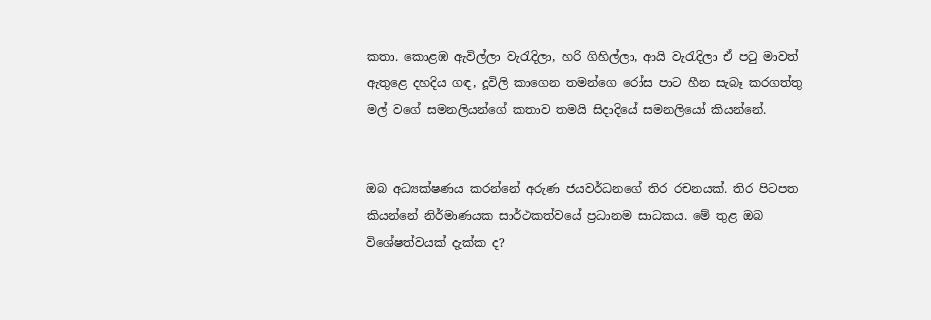කතා. කොළඹ ඇවිල්ලා වැරැදිලා, හරි ගිහිල්ලා, ආයි වැරැදිලා ඒ පටු මාවත් ඇතුළෙ දහදිය ගඳ, දූවිලි කාගෙන තමන්ගෙ රෝස පාට හීන සැබෑ කරගත්තු මල් වගේ සමනලියන්ගේ කතාව තමයි සිදාදියේ සමනලියෝ කියන්නේ.


ඔබ අධ්‍යක්ෂණය කරන්නේ අරුණ ජයවර්ධනගේ තිර රචනයක්. තිර පිටපත කියන්නේ නිර්මාණයක සාර්ථකත්වයේ ප්‍රධානම සාධකය. මේ තුළ ඔබ විශේෂත්වයක් දැක්ක ද?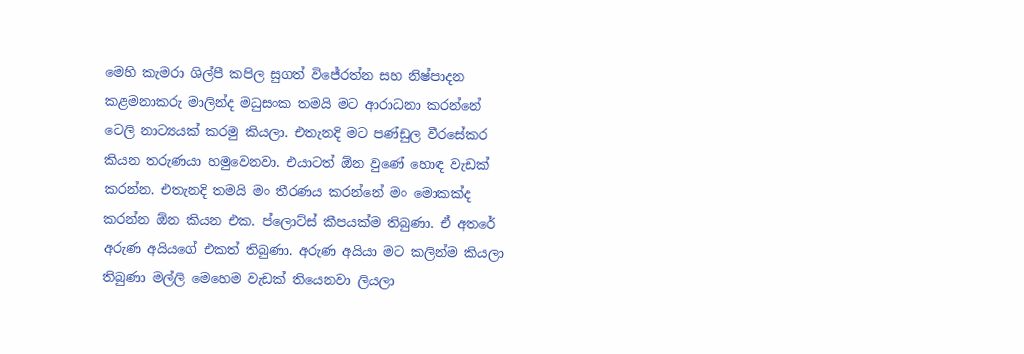මෙහි කැමරා ශිල්පී කපිල සුගත් විජේරත්න සහ නිෂ්පාදන කළමනාකරු මාලින්ද මධුසංක තමයි මට ආරාධනා කරන්නේ ටෙලි නාට්‍යයක් කරමු කියලා. එතැනදි මට පණ්ඩුල වීරසේකර කියන තරුණයා හමුවෙනවා. එයාටත් ඕන වුණේ හොඳ වැඩක් කරන්න. එතැනදි තමයි මං තීරණය කරන්නේ මං මොකක්ද කරන්න ඕන කියන එක. ප්ලොට්ස් කීපයක්ම තිබුණා. ඒ අතරේ අරුණ අයියගේ එකත් තිබුණා. අරුණ අයියා මට කලින්ම කියලා තිබුණා මල්ලි මෙහෙම වැඩක් තියෙනවා ලියලා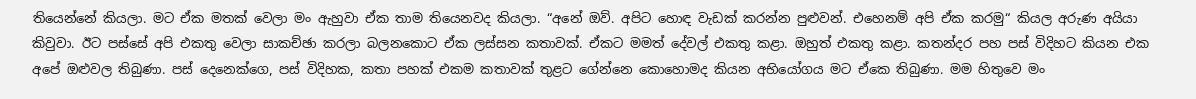තියෙන්නේ කියලා. මට ඒක මතක් වෙලා මං ඇහුවා ඒක තාම තියෙනවද කියලා. “අනේ ඔව්. අපිට හොඳ වැඩක් කරන්න පුළුවන්. එහෙනම් අපි ඒක කරමු“ කියල අරුණ අයියා කිවුවා. ඊට පස්සේ අපි එකතු වෙලා සාකච්ඡා කරලා බලනකොට ඒක ලස්සන කතාවක්. ඒකට මමත් දේවල් එකතු කළා. ඔහුත් එකතු කළා. කතන්දර පහ පස් විදිහට කියන එක අපේ ඔළුවල තිබුණා. පස් දෙනෙක්ගෙ, පස් විදිහක, කතා පහක් එකම කතාවක් තුළට ගේන්නෙ කොහොමද කියන අභියෝගය මට ඒකෙ තිබුණා. මම හිතුවෙ මං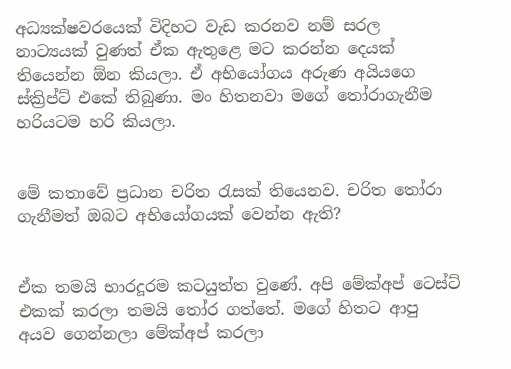අධ්‍යක්ෂවරයෙක් විදිහට වැඩ කරනව නම් සරල නාට්‍යයක් වුණත් ඒක ඇතුළෙ මට කරන්න දෙයක් තියෙන්න ඕන කියලා. ඒ අභියෝගය අරුණ අයියගෙ ස්ක්‍රිප්ට් එකේ තිබුණා. මං හිතනවා මගේ තෝරාගැනීම හරියටම හරි කියලා.


මේ කතාවේ ප්‍රධාන චරිත රැසක් තියෙනව. චරිත තෝරා ගැනීමත් ඔබට අභියෝගයක් වෙන්න ඇති?


ඒක තමයි භාරදූරම කටයුත්ත වුණේ. අපි මේක්අප් ටෙස්ට් එකක් කරලා තමයි තෝර ගත්තේ. මගේ හිතට ආපු අයව ගෙන්නලා මේක්අප් කරලා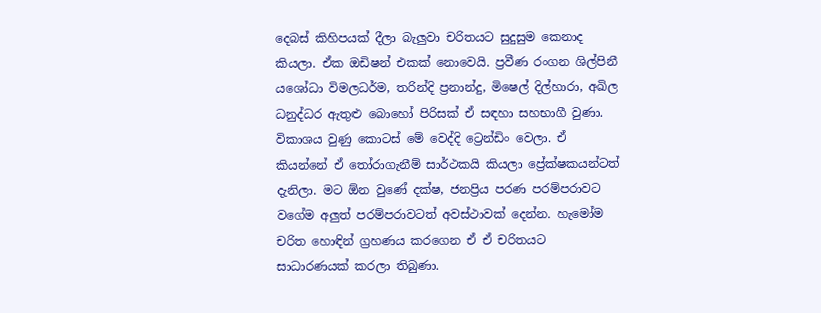දෙබස් කිහිපයක් දීලා බැලුවා චරිතයට සුදුසුම කෙනාද කියලා. ඒක ඔඩිෂන් එකක් නොවෙයි. ප්‍රවීණ රංගන ශිල්පිනී යශෝධා විමලධර්ම, තරින්දි ප්‍රනාන්දු, මිෂෙල් දිල්හාරා, අඛිල ධනුද්ධර ඇතුළු බොහෝ පිරිසක් ඒ සඳහා සහභාගී වුණා. විකාශය වුණු කොටස් මේ වෙද්දි ට්‍රෙන්ඩිං වෙලා. ඒ කියන්නේ ඒ තෝරාගැනීම් සාර්ථකයි කියලා ප්‍රේක්ෂකයන්ටත් දැනිලා. මට ඕන වුණේ දක්ෂ, ජනප්‍රිය පරණ පරම්පරාවට වගේම අලුත් පරම්පරාවටත් අවස්ථාවක් දෙන්න. හැමෝම චරිත හොඳින් ග්‍රහණය කරගෙන ඒ ඒ චරිතයට සාධාරණයක් කරලා තිබුණා.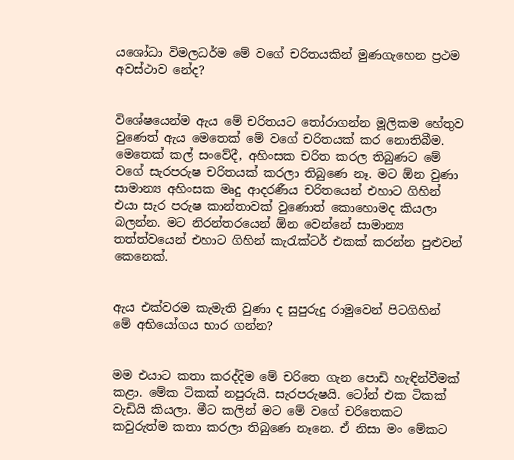යශෝධා විමලධර්ම මේ වගේ චරිතයකින් මුණගැහෙන ප්‍රථම අවස්ථාව නේද?


විශේෂයෙන්ම ඇය මේ චරිතයට තෝරාගන්න මූලිකම හේතුව වුණෙත් ඇය මෙතෙක් මේ වගේ චරිතයක් කර නොතිබීම. මෙතෙක් කල් සංවේදී, අහිංසක චරිත කරල තිබුණට මේ වගේ සැරපරුෂ චරිතයක් කරලා තිබුණෙ නෑ. මට ඕන වුණා සාමාන්‍ය අහිංසක මෘදු ආදරණීය චරිතයෙන් එහාට ගිහින් එයා සැර පරුෂ කාන්තාවක් වුණොත් කොහොමද කියලා බලන්න. මට නිරන්තරයෙන් ඕන වෙන්නේ සාමාන්‍ය තත්ත්වයෙන් එහාට ගිහින් කැරැක්ටර් එකක් කරන්න පුළුවන් කෙනෙක්.


ඇය එක්වරම කැමැති වුණා ද සුපුරුදු රාමුවෙන් පිටගිහින් මේ අභියෝගය භාර ගන්න?


මම එයාට කතා කරද්දිම මේ චරිතෙ ගැන පොඩි හැඳින්වීමක් කළා. මේක ටිකක් නපුරුයි. සැරපරුෂයි. ටෝන් එක ටිකක් වැඩියි කියලා. මීට කලින් මට මේ වගේ චරිතෙකට කවුරුත්ම කතා කරලා තිබුණෙ නෑනෙ. ඒ නිසා මං මේකට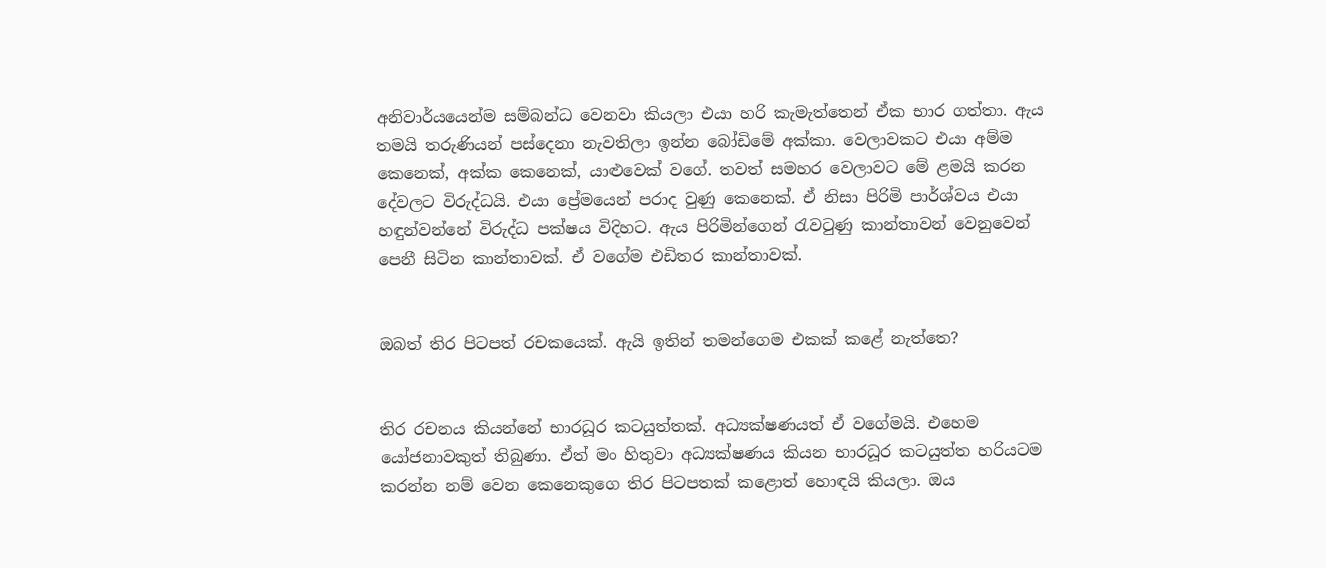අනිවාර්යයෙන්ම සම්බන්ධ වෙනවා කියලා එයා හරි කැමැත්තෙන් ඒක භාර ගත්තා. ඇය තමයි තරුණියන් පස්දෙනා නැවතිලා ඉන්න බෝඩිමේ අක්කා. වෙලාවකට එයා අම්ම කෙනෙක්, අක්ක කෙනෙක්, යාළුවෙක් වගේ. තවත් සමහර වෙලාවට මේ ළමයි කරන දේවලට විරුද්ධයි. එයා ප්‍රේමයෙන් පරාද වුණු කෙනෙක්. ඒ නිසා පිරිමි පාර්ශ්වය එයා හඳුන්වන්නේ විරුද්ධ පක්ෂය විදිහට. ඇය පිරිමින්ගෙන් රැවටුණු කාන්තාවන් වෙනුවෙන් පෙනී සිටින කාන්තාවක්. ඒ වගේම එඩිතර කාන්තාවක්.


ඔබත් තිර පිටපත් රචකයෙක්. ඇයි ඉතින් තමන්ගෙම එකක් කළේ නැත්තෙ?


තිර රචනය කියන්නේ භාරධූර කටයුත්තක්. අධ්‍යක්ෂණයත් ඒ වගේමයි. එහෙම යෝජනාවකුත් තිබුණා. ඒත් මං හිතුවා අධ්‍යක්ෂණය කියන භාරධූර කටයුත්ත හරියටම කරන්න නම් වෙන කෙනෙකුගෙ තිර පිටපතක් කළොත් හොඳයි කියලා. ඔය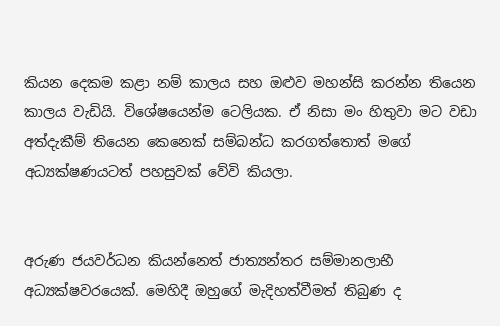කියන දෙකම කළා නම් කාලය සහ ඔළුව මහන්සි කරන්න තියෙන කාලය වැඩියි. විශේෂයෙන්ම ටෙලියක. ඒ නිසා මං හිතුවා මට වඩා අත්දැකීම් තියෙන කෙනෙක් සම්බන්ධ කරගත්තොත් මගේ අධ්‍යක්ෂණයටත් පහසුවක් වේවි කියලා.


අරුණ ජයවර්ධන කියන්නෙත් ජාත්‍යන්තර සම්මානලාභී අධ්‍යක්ෂවරයෙක්. මෙහිදී ඔහුගේ මැදිහත්වීමත් තිබුණ ද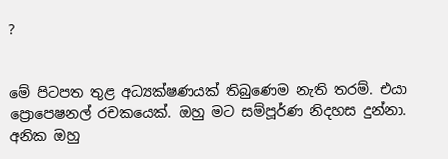?


මේ පිටපත තුළ අධ්‍යක්ෂණයක් තිබුණෙම නැති තරම්. එයා ප්‍රොපෙෂනල් රචකයෙක්. ඔහු මට සම්පූර්ණ නිදහස දුන්නා. අනික ඔහු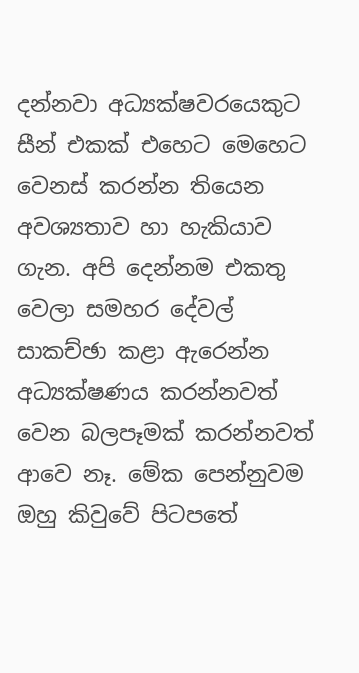දන්නවා අධ්‍යක්ෂවරයෙකුට සීන් එකක් එහෙට මෙහෙට වෙනස් කරන්න තියෙන අවශ්‍යතාව හා හැකියාව ගැන. අපි දෙන්නම එකතු වෙලා සමහර දේවල් සාකච්ඡා කළා ඇරෙන්න අධ්‍යක්ෂණය කරන්නවත් වෙන බලපෑමක් කරන්නවත් ආවෙ නෑ. මේක පෙන්නුවම ඔහු කිවුවේ පිටපතේ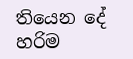තියෙන දේ හරිම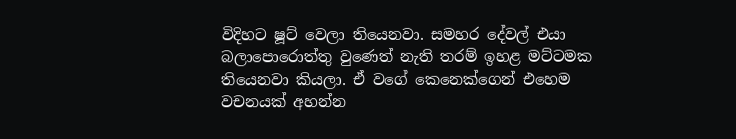විදිහට ෂූට් වෙලා තියෙනවා. සමහර දේවල් එයා බලාපොරොත්තු වුණෙත් නැති තරම් ඉහළ මට්ටමක තියෙනවා කියලා. ඒ වගේ කෙනෙක්ගෙන් එහෙම වචනයක් අහන්න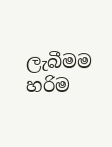ලැබීමම හරිම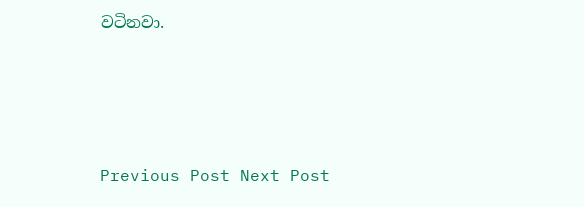වටිනවා.





Previous Post Next Post